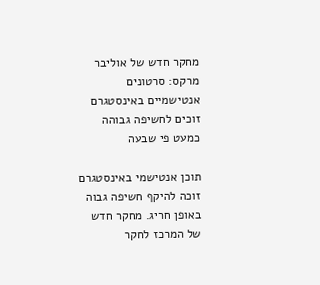מחקר חדש של אוליבר מרקס: סרטונים אנטישמיים באינסטגרם זוכים לחשיפה גבוהה כמעט פי שבעה

תוכן אנטישמי באינסטגרם זוכה להיקף חשיפה גבוה באופן חריג. מחקר חדש של המרכז לחקר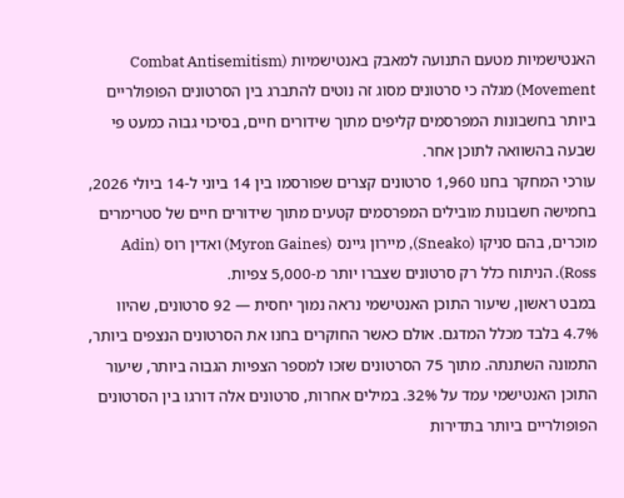האנטישמיות מטעם התנועה למאבק באנטישמיות (Combat Antisemitism Movement) מגלה כי סרטונים מסוג זה נוטים להתברג בין הסרטונים הפופולריים ביותר בחשבונות המפרסמים קליפים מתוך שידורים חיים, בסיכוי גבוה כמעט פי שבעה בהשוואה לתוכן אחר.
עורכי המחקר בחנו 1,960 סרטונים קצרים שפורסמו בין 14 ביוני ל-14 ביולי 2026, בחמישה חשבונות מובילים המפרסמים קטעים מתוך שידורים חיים של סטרימרים מוכרים, בהם סניקו (Sneako), מיירון גיינס (Myron Gaines) ואדין רוס (Adin Ross). הניתוח כלל רק סרטונים שצברו יותר מ-5,000 צפיות.
במבט ראשון, שיעור התוכן האנטישמי נראה נמוך יחסית — 92 סרטונים, שהיוו 4.7% בלבד מכלל המדגם. אולם כאשר החוקרים בחנו את הסרטונים הנצפים ביותר, התמונה השתנתה. מתוך 75 הסרטונים שזכו למספר הצפיות הגבוה ביותר, שיעור התוכן האנטישמי עמד על 32%. במילים אחרות, סרטונים אלה דורגו בין הסרטונים הפופולריים ביותר בתדירות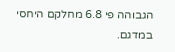הגבוהה פי 6.8 מחלקם היחסי במדגם.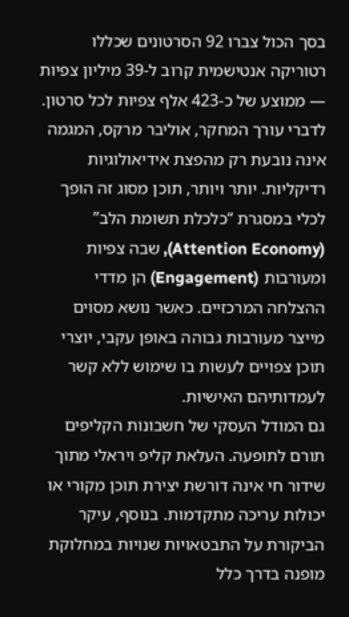בסך הכול צברו 92 הסרטונים שכללו רטוריקה אנטישמית קרוב ל-39 מיליון צפיות — ממוצע של כ-423 אלף צפיות לכל סרטון.
לדברי עורך המחקר, אוליבר מרקס, המגמה אינה נובעת רק מהפצת אידיאולוגיות רדיקליות. יותר ויותר, תוכן מסוג זה הופך לכלי במסגרת “כלכלת תשומת הלב” (Attention Economy), שבה צפיות ומעורבות (Engagement) הן מדדי ההצלחה המרכזיים. כאשר נושא מסוים מייצר מעורבות גבוהה באופן עקבי, יוצרי תוכן צפויים לעשות בו שימוש ללא קשר לעמדותיהם האישיות.
גם המודל העסקי של חשבונות הקליפים תורם לתופעה. העלאת קליפ ויראלי מתוך שידור חי אינה דורשת יצירת תוכן מקורי או יכולות עריכה מתקדמות. בנוסף, עיקר הביקורת על התבטאויות שנויות במחלוקת מופנה בדרך כלל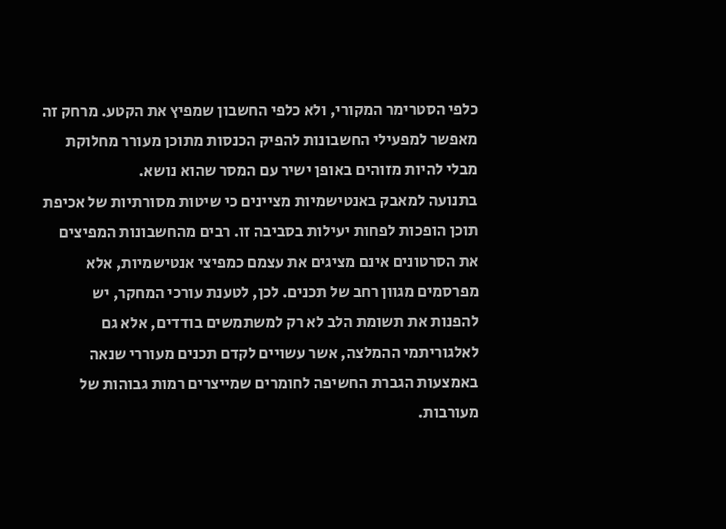כלפי הסטרימר המקורי, ולא כלפי החשבון שמפיץ את הקטע. מרחק זה מאפשר למפעילי החשבונות להפיק הכנסות מתוכן מעורר מחלוקת מבלי להיות מזוהים באופן ישיר עם המסר שהוא נושא.
בתנועה למאבק באנטישמיות מציינים כי שיטות מסורתיות של אכיפת תוכן הופכות לפחות יעילות בסביבה זו. רבים מהחשבונות המפיצים את הסרטונים אינם מציגים את עצמם כמפיצי אנטישמיות, אלא מפרסמים מגוון רחב של תכנים. לכן, לטענת עורכי המחקר, יש להפנות את תשומת הלב לא רק למשתמשים בודדים, אלא גם לאלגוריתמי ההמלצה, אשר עשויים לקדם תכנים מעוררי שנאה באמצעות הגברת החשיפה לחומרים שמייצרים רמות גבוהות של מעורבות.